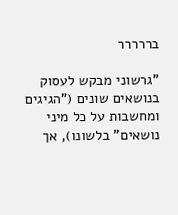בררררר

"גרשוני מבקש לעסוק בנושאים שונים ("הגיגים ומחשבות על כל מיני נושאים" בלשונו), אך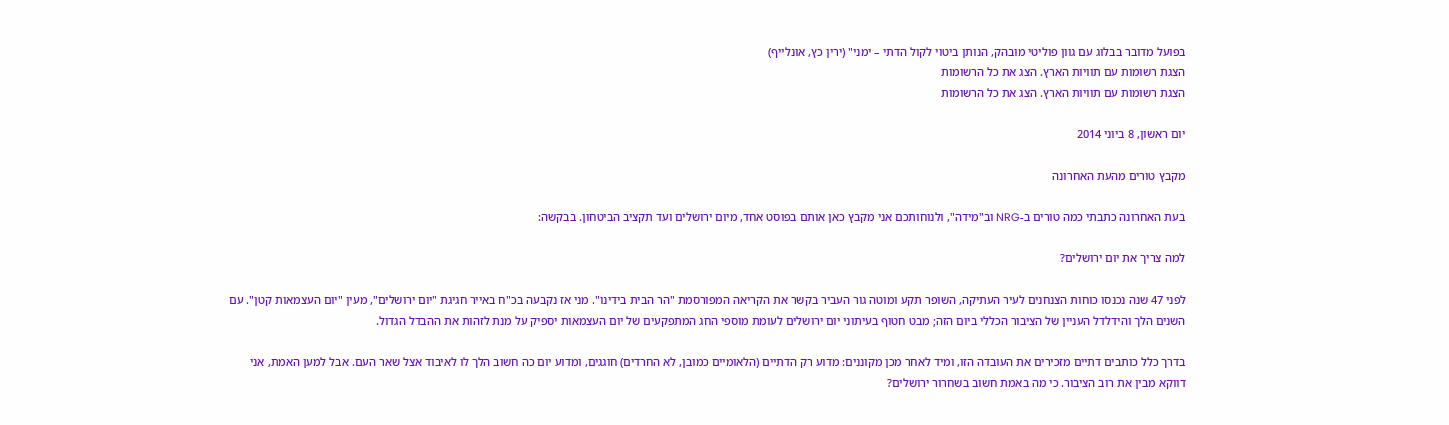בפועל מדובר בבלוג עם גוון פוליטי מובהק, הנותן ביטוי לקול הדתי – ימני" (ירין כץ, אונלייף)
הצגת רשומות עם תוויות הארץ. הצג את כל הרשומות
הצגת רשומות עם תוויות הארץ. הצג את כל הרשומות

יום ראשון, 8 ביוני 2014

מקבץ טורים מהעת האחרונה

בעת האחרונה כתבתי כמה טורים ב-NRG וב"מידה", ולנוחותכם אני מקבץ כאן אותם בפוסט אחד, מיום ירושלים ועד תקציב הביטחון. בבקשה:

למה צריך את יום ירושלים?

לפני 47 שנה נכנסו כוחות הצנחנים לעיר העתיקה, השופר תקע ומוטה גור העביר בקשר את הקריאה המפורסמת "הר הבית בידינו". מני אז נקבעה בכ"ח באייר חגיגת "יום ירושלים", מעין "יום העצמאות קטן". עם השנים הלך והידלדל העניין של הציבור הכללי ביום הזה; מבט חטוף בעיתוני יום ירושלים לעומת מוספי החג המתפקעים של יום העצמאות יספיק על מנת לזהות את ההבדל הגדול.

בדרך כלל כותבים דתיים מזכירים את העובדה הזו, ומיד לאחר מכן מקוננים: מדוע רק הדתיים (הלאומיים כמובן, לא החרדים) חוגגים, ומדוע יום כה חשוב הלך לו לאיבוד אצל שאר העם. אבל למען האמת, אני דווקא מבין את רוב הציבור. כי מה באמת חשוב בשחרור ירושלים?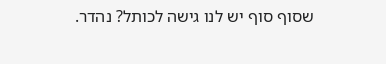שסוף סוף יש לנו גישה לכותל? נהדר.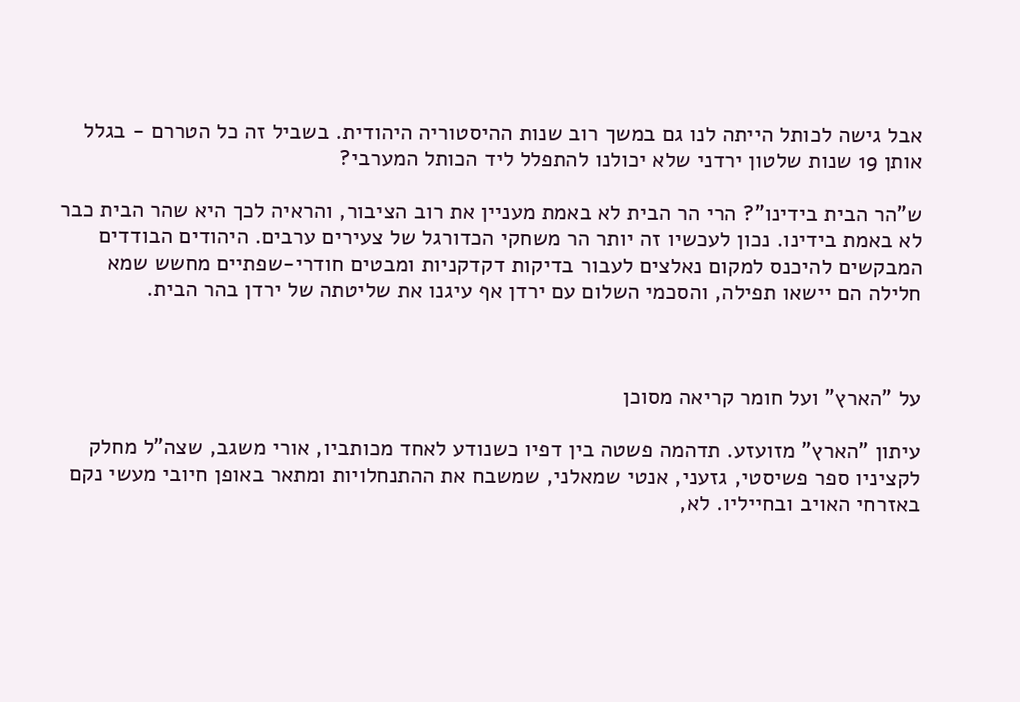אבל גישה לכותל הייתה לנו גם במשך רוב שנות ההיסטוריה היהודית. בשביל זה כל הטררם - בגלל אותן 19 שנות שלטון ירדני שלא יכולנו להתפלל ליד הכותל המערבי?

ש"הר הבית בידינו"? הרי הר הבית לא באמת מעניין את רוב הציבור, והראיה לכך היא שהר הבית כבר לא באמת בידינו. נכון לעכשיו זה יותר הר משחקי הכדורגל של צעירים ערבים. היהודים הבודדים המבקשים להיכנס למקום נאלצים לעבור בדיקות דקדקניות ומבטים חודרי-שפתיים מחשש שמא חלילה הם יישאו תפילה, והסכמי השלום עם ירדן אף עיגנו את שליטתה של ירדן בהר הבית.



על "הארץ" ועל חומר קריאה מסוכן

עיתון "הארץ" מזועזע. תדהמה פשטה בין דפיו כשנודע לאחד מכותביו, אורי משגב, שצה"ל מחלק לקציניו ספר פשיסטי, גזעני, אנטי שמאלני, שמשבח את ההתנחלויות ומתאר באופן חיובי מעשי נקם באזרחי האויב ובחייליו. לא,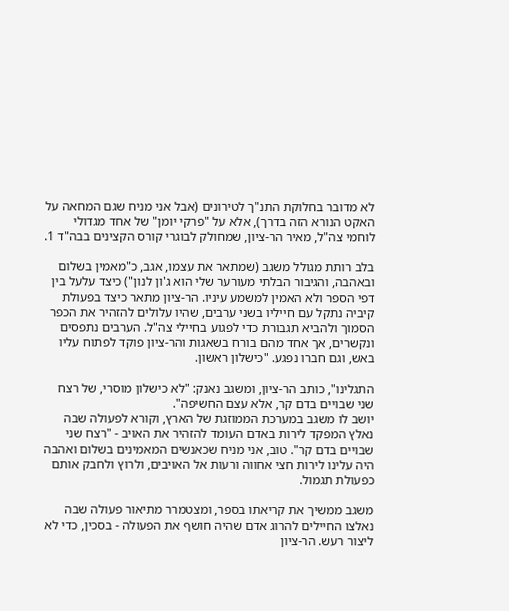לא מדובר בחלוקת התנ"ך לטירונים (אבל אני מניח שגם המחאה על האקט הנורא הזה בדרך), אלא על "פרקי יומן" של אחד מגדולי לוחמי צה"ל, מאיר הר-ציון, שמחולק לבוגרי קורס הקצינים בבה"ד 1.

בלב רותת מגולל משגב (שמתאר את עצמו, אגב, כ"מאמין בשלום ובאהבה, והגיבור הבלתי מעורער שלי הוא ג'ון לנון") כיצד עלעל בין דפי הספר ולא האמין למשמע עיניו. הר-ציון מתאר כיצד בפעולת קיביה נתקל עם חייליו בשני ערבים, שהיו עלולים להזהיר את הכפר הסמוך ולהביא תגבורת כדי לפגוע בחיילי צה"ל. הערבים נתפסים ונקשרים, אך אחד מהם בורח בשאגות והר-ציון פוקד לפתוח עליו באש, וגם חברו נפגע. "כישלון ראשון.

התגלינו", כותב הר-ציון, ומשגב נאנק: "לא כישלון מוסרי, של רצח שני שבויים בדם קר, אלא עצם החשיפה".
יושב לו משגב במערכת הממוזגת של הארץ, וקורא לפעולה שבה נאלץ המפקד לירות באדם העומד להזהיר את האויב - "רצח שני שבויים בדם קר". טוב, אני מניח שכאנשים המאמינים בשלום ואהבה היה עלינו לירות חצי אחווה ורעות אל האויבים, ולרוץ ולחבק אותם כפעולת תגמול.

משגב ממשיך את קריאתו בספר, ומצטמרר מתיאור פעולה שבה נאלצו החיילים להרוג אדם שהיה חושף את הפעולה - בסכין, כדי לא ליצור רעש. הר-ציון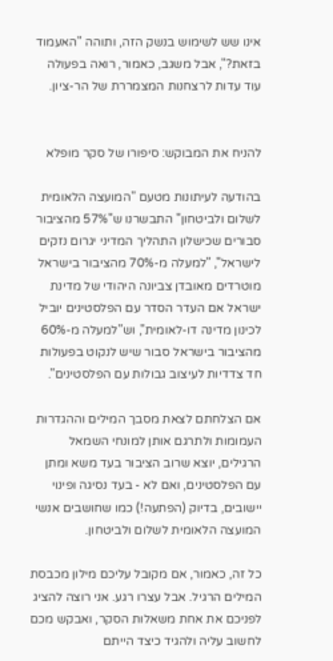אינו שש לשימוש בנשק הזה, ותוהה "האעמוד בזאת?", אבל משגב, כאמור, רואה בפעולה עוד עדות לרצחנות המצמררת של הר-ציון.


להניח את המבוקש: סיפורו של סקר מופלא

בהודעה לעיתונות מטעם "המועצה הלאומית לשלום ולביטחון" התבשרנו ש"57% מהציבור סבורים שכישלון התהליך המדיני יגרום נזקים לישראל", "למעלה מ-70% מהציבור בישראל מוטרדים מאובדן צביונה היהודי של מדינת ישראל אם העדר הסדר עם הפלסטינים יוביל לכינון מדינה דו-לאומית", וש"למעלה מ-60% מהציבור בישראל סבור שיש לנקוט בפעולות חד צדדיות לעיצוב גבולות עם הפלסטינים".

אם הצלחתם לצאת מסבך המילים וההגדרות העמומות ולתרגם אותן למונחי השמאל הרגילים, יוצא שרוב הציבור בעד משא ומתן עם הפלסטינים, ואם לא - בעד נסיגה ופינוי יישובים, בדיוק (הפתעה!) כמו שחושבים אנשי המועצה הלאומית לשלום ולביטחון.

כל זה, כאמור, אם מקובל עליכם מילון מכבסת המילים הרגיל. אבל עצרו רגע. אני רוצה להציג לפניכם את אחת משאלות הסקר, ואבקש מכם לחשוב עליה ולהגיד כיצד הייתם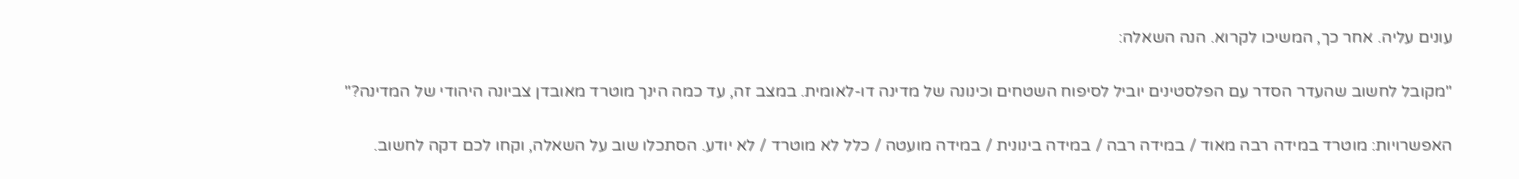עונים עליה. אחר כך, המשיכו לקרוא. הנה השאלה:

"מקובל לחשוב שהעדר הסדר עם הפלסטינים יוביל לסיפוח השטחים וכינונה של מדינה דו-לאומית. במצב זה, עד כמה הינך מוטרד מאובדן צביונה היהודי של המדינה?"

האפשרויות: מוטרד במידה רבה מאוד / במידה רבה / במידה בינונית / במידה מועטה / כלל לא מוטרד / לא יודע. הסתכלו שוב על השאלה, וקחו לכם דקה לחשוב.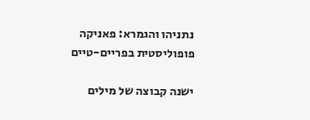נתניהו והגמרא: פאניקה פופוליסטית בפריים-טיים

ישנה קבוצה של מילים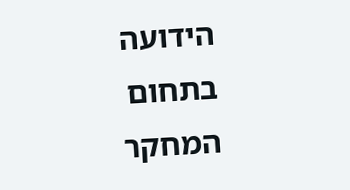הידועה בתחום המחקר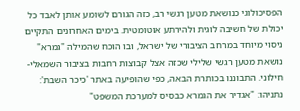הפסיכולוגי כנושאת מטען רגשי רב, כזה הגורם לשומע אותן לאבד כל יכולת של חשיבה לוגית ולהירתע אוטומטית. בימים האחרונים התקיים ניסוי מיוחד במרחב הציבורי של ישראל, ובו הוכח שהמילה "גמרא" נושאת מטען רגשי שלילי שכזה אצל קבוצות רחבות בציבור השמאלי-חילוני. התבוננו בכותרת הבאה, כפי שהופיעה באתר 'כיכר השבת':
נתניהו: "אגדיר את הגמרא כבסיס למערכת המשפט"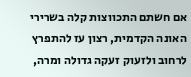אם חשתם התכווצות קלה בשרירי האונה הקדמית, רצון עז להתפרץ לרחוב ולזעוק זעקה גדולה ומרה,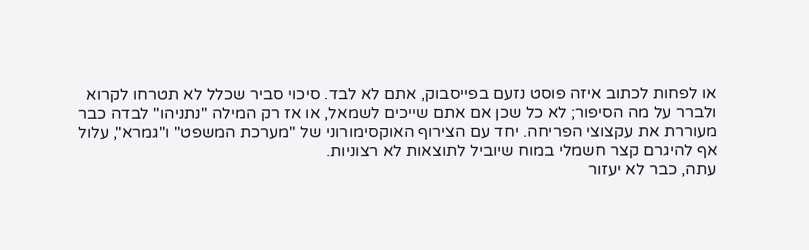או לפחות לכתוב איזה פוסט נזעם בפייסבוק, אתם לא לבד. סיכוי סביר שכלל לא תטרחו לקרוא ולברר על מה הסיפור; לא כל שכן אם אתם שייכים לשמאל, או אז רק המילה "נתניהו" לבדה כבר מעוררת את עקצוצי הפריחה. יחד עם הצירוף האוקסימורוני של "מערכת המשפט" ו"גמרא", עלול אף להיגרם קצר חשמלי במוח שיוביל לתוצאות לא רצוניות.
עתה, כבר לא יעזור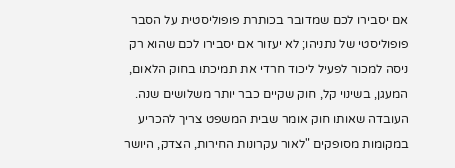אם יסבירו לכם שמדובר בכותרת פופוליסטית על הסבר פופוליסטי של נתניהו; לא יעזור אם יסבירו לכם שהוא רק ניסה למכור לפעיל ליכוד חרדי את תמיכתו בחוק הלאום, המעגן, בשינוי קל, חוק שקיים כבר יותר משלושים שנה. העובדה שאותו חוק אומר שבית המשפט צריך להכריע במקומות מסופקים "לאור עקרונות החירות, הצדק, היושר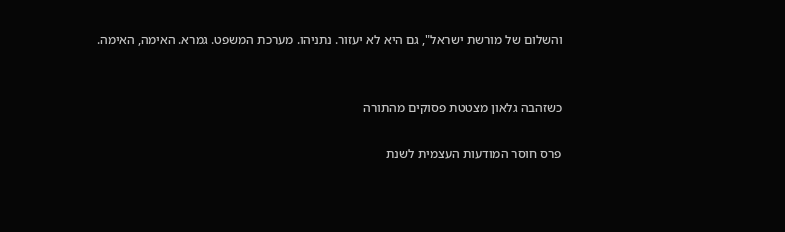והשלום של מורשת ישראל", גם היא לא יעזור. נתניהו. מערכת המשפט. גמרא. האימה, האימה.


כשזהבה גלאון מצטטת פסוקים מהתורה

פרס חוסר המודעות העצמית לשנת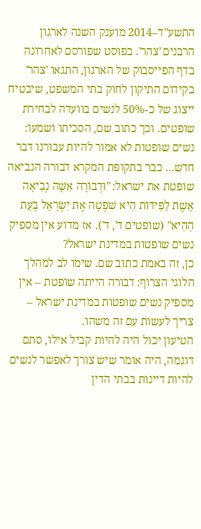התשע"ד–2014 מוענק השנה לארגון הרבנים 'צהר'. בפוסט שפורסם לאחרונה בדף הפייסבוק של הארגון, התגאו 'צהר' בקידום התיקון לחוק בתי המשפט, שיבטיח ייצוג של כ-50% לנשים בוועדה לבחירת שופטים. וכך כתוב שם, הסכיתו ושמעו:
נשים שופטות לא אמור להיות עבורנו דבר חדש... כבר בתקופת המקרא דבורה הנביאה שופטת את ישראל: "וּדְבוֹרָה אִשָּׁה נְבִיאָה אֵשֶׁת לַפִּידוֹת הִיא שֹׁפְטָה אֶת יִשְׂרָאֵל בָּעֵת הַהִיא" (שופטים ד', ד'). אז מדוע אין מספיק נשים שופטות במדינת ישראל?
כן, זה באמת כתוב שם. שימו לב למהלך הלוגי הצרוף: דבורה הייתה שופטת – אין מספיק נשים שופטות במדינת ישראל – צריך לעשות עם זה משהו.
הטיעון יכול היה להיות קביל אילו, סתם דוגמה, היה אומר שיש צורך לאפשר לנשים להיות דיינות בבתי הדין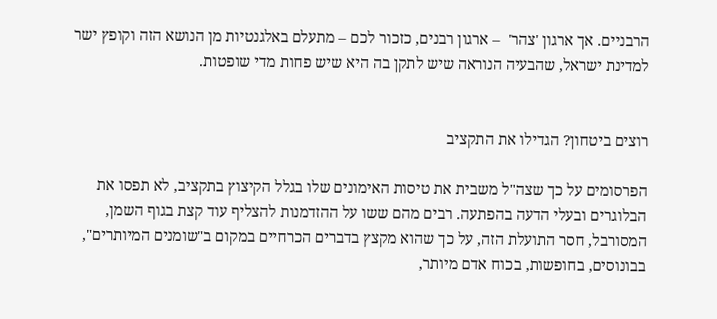הרבניים. אך ארגון 'צהר'  – ארגון רבנים, כזכור לכם – מתעלם באלגנטיות מן הנושא הזה וקופץ ישר למדינת ישראל, שהבעיה הנוראה שיש לתקן בה היא שיש פחות מדי שופטות.


רוצים ביטחון? הגדילו את התקציב

הפרסומים על כך שצה"ל משבית את טיסות האימונים שלו בגלל הקיצוץ בתקציב, לא תפסו את הבלוגרים ובעלי הדעה בהפתעה. רבים מהם ששו על ההזדמנות להצליף עוד קצת בגוף השמן, המסורבל, חסר התועלת הזה, על כך שהוא מקצץ בדברים הכרחיים במקום ב"שומנים המיותרים", בבונוסים, בחופשות, בכוח אדם מיותר,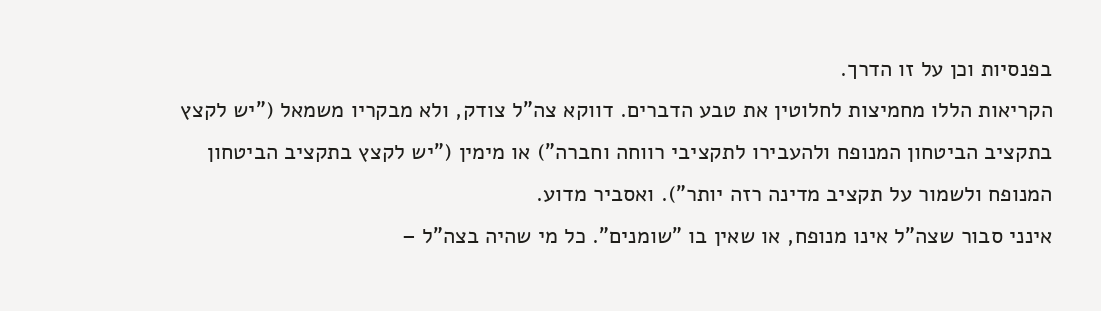בפנסיות וכן על זו הדרך.
הקריאות הללו מחמיצות לחלוטין את טבע הדברים. דווקא צה"ל צודק, ולא מבקריו משמאל ("יש לקצץ בתקציב הביטחון המנופח ולהעבירו לתקציבי רווחה וחברה") או מימין ("יש לקצץ בתקציב הביטחון המנופח ולשמור על תקציב מדינה רזה יותר"). ואסביר מדוע.
אינני סבור שצה"ל אינו מנופח, או שאין בו "שומנים". כל מי שהיה בצה"ל –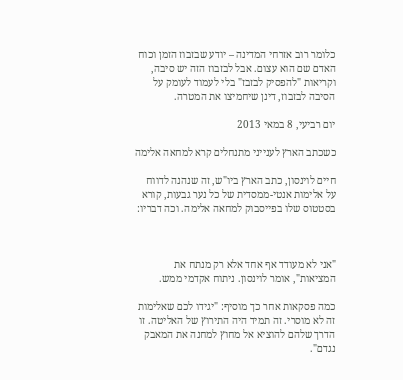כלומר רוב אזרחי המדינה – יודע שבזבוז הזמן וכוח האדם שם הוא עצום. אבל לבזבוז הזה יש סיבה, וקריאות "להפסיק לבזבז" בלי לעמוד לעומק על הסיבה לבזבוז, דינן שיחמיצו את המטרה.

יום רביעי, 8 במאי 2013

כשכתב הארץ לענייני מתנחלים קרא למחאה אלימה

חיים לוינסון, כתב הארץ ביו"ש, זה שנהנה לדווח על אלימות אנטי-ממסדית של כל נער גבעות, קורא בסטטוס שלו בפייסבוק למחאה אלימה. וכה דבריו:



"אני לא מעודד אף אחד אלא רק מנתח את המציאות", אומר לוינסון. ניתוח אקדמי ממש.

כמה פסקאות אחר כך מוסיף: "יגידו לכם שאלימות זה לא מוסרי. זה תמיד היה התירוץ של האליטה. זו הדרך שלהם להוציא אל מחוץ למחנה את המאבק נגדם".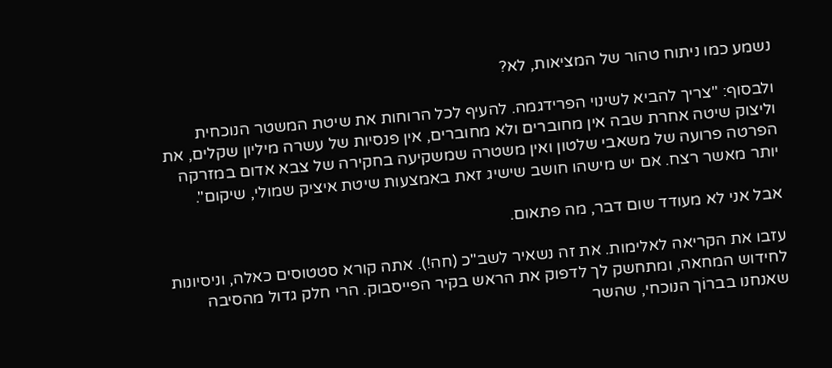נשמע כמו ניתוח טהור של המציאות, לא?

ולבסוף: "צריך להביא לשינוי הפרידגמה. להעיף לכל הרוחות את שיטת המשטר הנוכחית וליצוק שיטה אחרת שבה אין מחוברים ולא מחוברים, אין פנסיות של עשרה מיליון שקלים, את הפרטה פרועה של משאבי שלטון ואין משטרה שמשקיעה בחקירה של צבא אדום במזרקה יותר מאשר רצח. אם יש מישהו חושב שישיג זאת באמצעות שיטת איציק שמולי, שיקום".

אבל אני לא מעודד שום דבר, מה פתאום.

עזבו את הקריאה לאלימות. את זה נשאיר לשב"כ (חה!). אתה קורא סטטוסים כאלה, וניסיונות לחידוש המחאה, ומתחשק לך לדפוק את הראש בקיר הפייסבוק. הרי חלק גדול מהסיבה שאנחנו בברוֹך הנוכחי, שהשר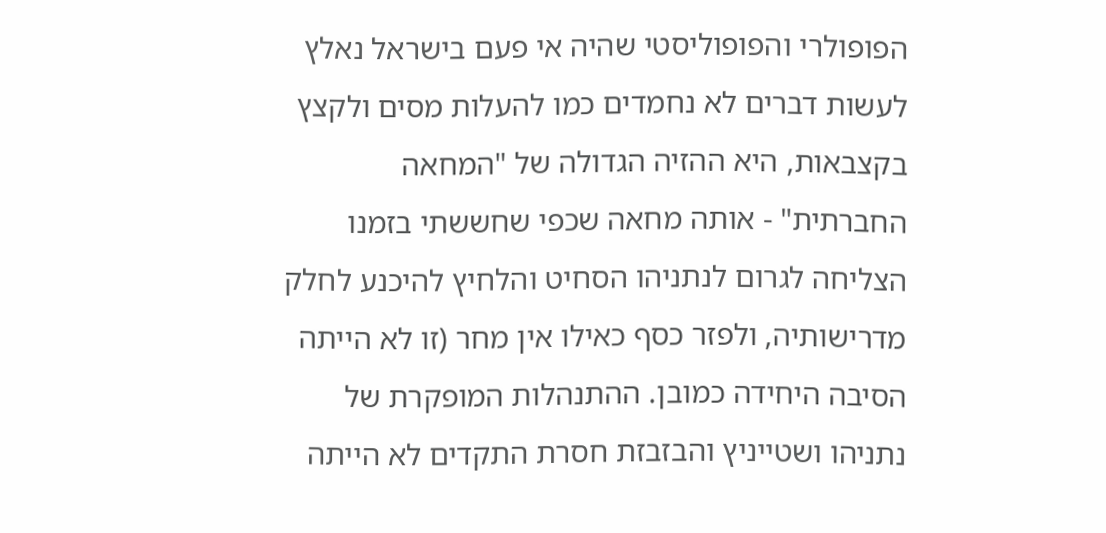הפופולרי והפופוליסטי שהיה אי פעם בישראל נאלץ לעשות דברים לא נחמדים כמו להעלות מסים ולקצץ בקצבאות, היא ההזיה הגדולה של "המחאה החברתית" - אותה מחאה שכפי שחששתי בזמנו הצליחה לגרום לנתניהו הסחיט והלחיץ להיכנע לחלק מדרישותיה, ולפזר כסף כאילו אין מחר (זו לא הייתה הסיבה היחידה כמובן. ההתנהלות המופקרת של נתניהו ושטייניץ והבזבזת חסרת התקדים לא הייתה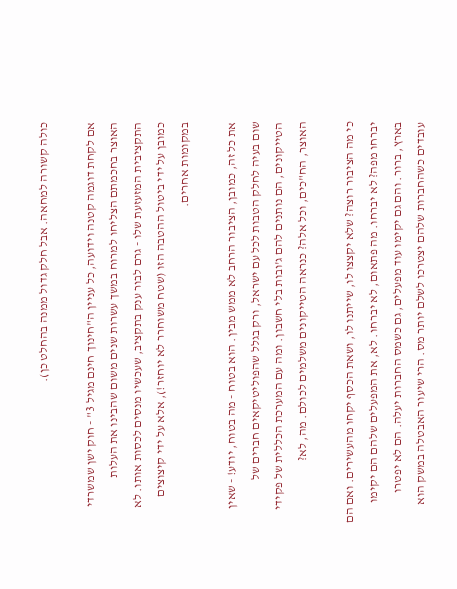כולה קשורה למחאה. אבל חלק גדול ממנה בהחלט כן).

אם לקחת דוגמה קטנה וידועה, כל עניין ה"חינוך חינם מגיל 3" - חוק ישן שמשרדי האוצר בחכמתם הצליחו למרוח במשך עשרות שנים משום שהבינו את העלות התקציבית המזעזעת שלו - גרם לבור ענק בתקציב, שעכשיו מנסים לכסות אותו. לא כמובן על ידי ביטול ההטבה הזו (שטח משוחרר לא יוחזר!), אלא על ידי קיצוצים במקומות אחרים.

את כל זה, כמובן, הציבור הרחב לא ממש מבין. הוא בטוח - מה בטוח, יודע! - שאין שום בעיה לחלק הטבות לכל עם ישראל, ורק בגלל שהפוליטיקאים חברים של הטייקונים, הם נותנים להם ג'ובות בלי חשבון. ומה עם המערכת הכללית של פקידי האוצר, הח"כים, וכל אלה? כנראה הטייקונים משלמים לכולם. מה, לא?

כי מה הציבור רוצה? שלא יקצצו לו, שייתנו לו, ושאת הכסף יקחו מהעשירים. ואם הם יברחו מפה? לא יברחו. מה פתאום, לא יברחו. לא, את המפעלים שלהם הם יקימו בארץ, ברור. והם גם יקימו עוד מפעלים, גם כשמס החברות יעלה. הם לא יפטרו עובדים כשהחברות שלהם יצטרכו לשלם יותר מס. הרי שיעור האבטלה במשק הוא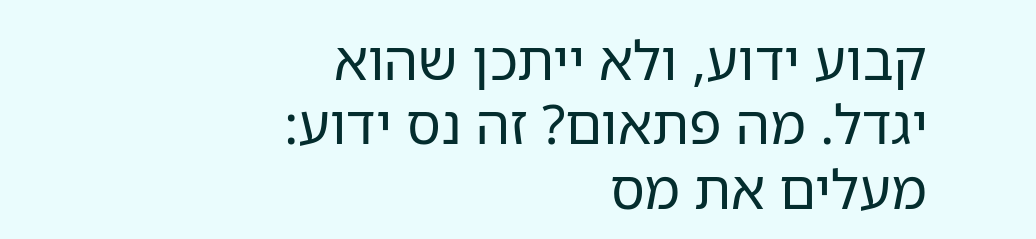קבוע ידוע, ולא ייתכן שהוא יגדל. מה פתאום? זה נס ידוע: מעלים את מס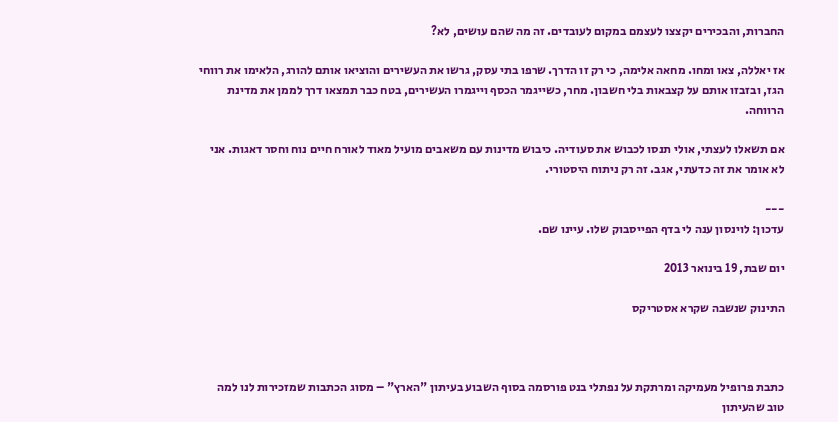החברות, והבכירים יקצצו לעצמם במקום לעובדים. זה מה שהם עושים, לא?

אז יאללה, צאו ומחו. מחאה אלימה, כי רק זו הדרך. שרפו בתי עסק, גרשו את העשירים והוציאו אותם להורג, הלאימו את רווחי הגז, ובזבזו אותם על קצבאות בלי חשבון. מחר, כשייגמר הכסף וייגמרו העשירים, בטח כבר תמצאו דרך לממן את מדינת הרווחה.

אם תשאלו לעצתי, אולי תנסו לכבוש את סעודיה. כיבוש מדינות עם משאבים מועיל מאוד לאורח חיים נוח וחסר דאגות. אני לא אומר את זה כדעתי, אגב. זה רק ניתוח היסטורי.

---
עדכון: לוינסון ענה לי בדף הפייסבוק שלו. עיינו שם.

יום שבת, 19 בינואר 2013

התינוק שנשבה שקרא אסטריקס



כתבת פרופיל מעמיקה ומרתקת על נפתלי בנט פורסמה בסוף השבוע בעיתון "הארץ" – מסוג הכתבות שמזכירות לנו למה טוב שהעיתון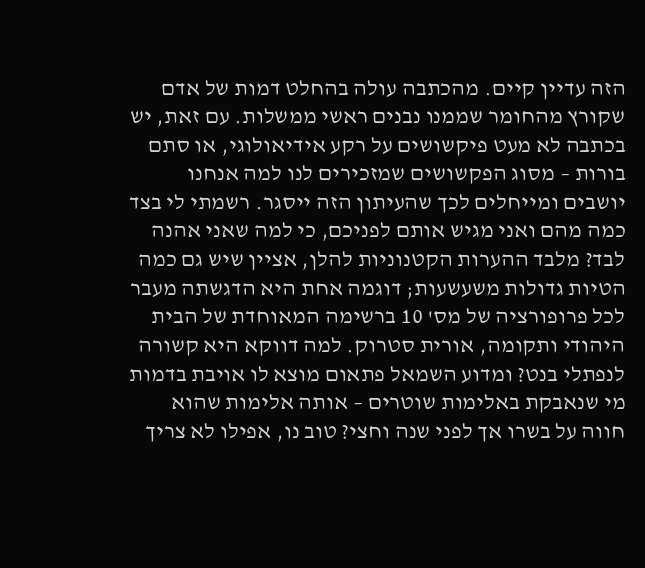הזה עדיין קיים. מהכתבה עולה בהחלט דמות של אדם שקורץ מהחומר שממנו נבנים ראשי ממשלות. עם זאת, יש בכתבה לא מעט פיקשושים על רקע אידיאולוגי, או סתם בורות – מסוג הפקשושים שמזכירים לנו למה אנחנו יושבים ומייחלים לכך שהעיתון הזה ייסגר. רשמתי לי בצד כמה מהם ואני מגיש אותם לפניכם, כי למה שאני אהנה לבד? מלבד ההערות הקטנוניות להלן, אציין שיש גם כמה הטיות גדולות משעשעות; דוגמה אחת היא הדגשתה מעבר לכל פרופורציה של מס' 10 ברשימה המאוחדת של הבית היהודי ותקומה, אורית סטרוק. למה דווקא היא קשורה לנפתלי בנט? ומדוע השמאל פתאום מוצא לו אויבת בדמות מי שנאבקת באלימות שוטרים – אותה אלימות שהוא חווה על בשרו אך לפני שנה וחצי? טוב נו, אפילו לא צריך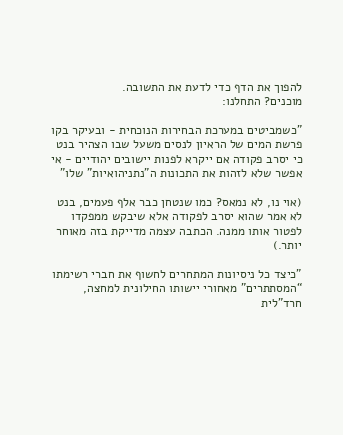להפוך את הדף כדי לדעת את התשובה.
מוכנים? התחלנו:

"כשמביטים במערכת הבחירות הנוכחית - ובעיקר בקו פרשת המים של הראיון לנסים משעל שבו הצהיר בנט כי יסרב פקודה אם ייקרא לפנות יישובים יהודיים - אי אפשר שלא לזהות את התכונות ה”נתניהואיות” שלו"

(אוי נו, לא נמאס? כמו שנטחן כבר אלף פעמים, בנט לא אמר שהוא יסרב לפקודה אלא שיבקש ממפקדו לפטור אותו ממנה. הכתבה עצמה מדייקת בזה מאוחר יותר.)

"כיצד כל ניסיונות המתחרים לחשוף את חברי רשימתו “המסתתרים” מאחורי יישותו החילונית למחצה, חרד”לית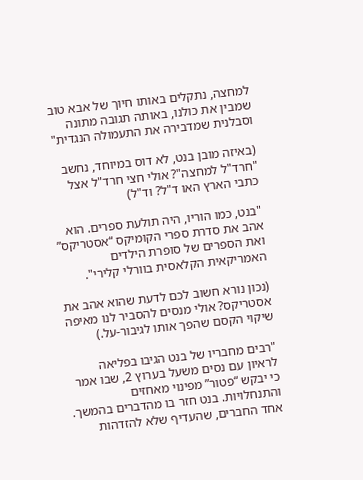למחצה, נתקלים באותו חיוך של אבא טוב שמבין את כולנו, באותה תגובה מתונה וסבלנית שמדבירה את התעמולה הנגדית"

(באיזה מובן בנט, לא דוס במיוחד, נחשב "חרד"ל למחצה"? אולי חצי חרד"ל אצל כתבי הארץ האו ד"ל? וד"ל)

"בנט, כמו הוריו, היה תולעת ספרים. הוא אהב את סדרת ספרי הקומיקס “אסטריקס” ואת הספרים של סופרת הילדים האמריקאית הקלאסית בוורלי קלירי".

(נכון נורא חשוב לכם לדעת שהוא אהב את אסטריקס? אולי מנסים להסביר לנו מאיפה שיקוי הקסם שהפך אותו לגיבור-על.)

"רבים מחבריו של בנט הגיבו בפליאה לראיון עם נסים משעל בערוץ 2, שבו אמר כי יבקש “פטור” מפינוי מאחזים והתנחלויות. בנט חזר בו מהדברים בהמשך. אחד החברים, שהעדיף שלא להזדהות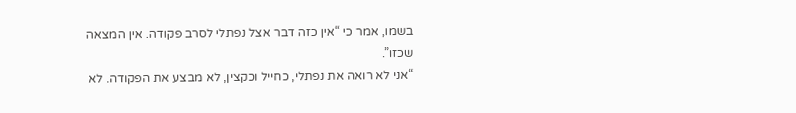בשמו, אמר כי “אין כזה דבר אצל נפתלי לסרב פקודה. אין המצאה שכזו”.
“אני לא רואה את נפתלי, כחייל וכקצין, לא מבצע את הפקודה. לא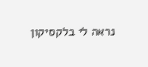נראה לי בלקסיקון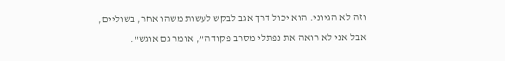וזה לא הגיוני. הוא יכול דרך אגב לבקש לעשות משהו אחר, בשוליים, אבל אני לא רואה את נפתלי מסרב פקודה”, אומר גם אוגש".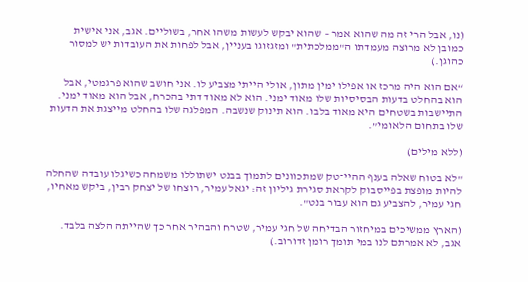(נו, אבל הרי זה מה שהוא אמר – שהוא יבקש לעשות משהו אחר, בשוליים. אגב, אני אישית כמובן לא מרוצה מעמדתו ה"ממלכתית" ומזגזוגו בעניין, אבל לפחות את העובדות יש למסור כהוגן.)

“אם הוא היה מרכז או אפילו ימין מתון, אולי הייתי מצביע לו. אני חושב שהוא פרגמטי, אבל הוא בהחלט בדעות הבסיסיות שלו מאוד ימני. הוא לא מאוד דתי בהכרח, אבל הוא מאוד ימני. התיישבות בשטחים היא מאוד בלבו. הוא תינוק שנשבה. המפלגה שלו בהחלט מייצגת את הדעות שלו בתחום הלאומי”.

(ללא מילים)

"לא בטוח שאלה בענף ההיי־טק שמתכוונים לתמוך בבנט ישתוללו משמחה כשיגלו עובדה שהחלה להיות מופצת בפייסבוק לקראת סגירת גיליון זה: יגאל עמיר, רוצחו של יצחק רבין, ביקש מאחיו, חגי עמיר, להצביע גם הוא עבור בנט".

(הארץ ממשיכים במיחזור הבדיחה של חגי עמיר, שטרח והבהיר אחר כך שהייתה הלצה בלבד. אגב, לא אמרתם לנו במי תומך רומן זדורוב.)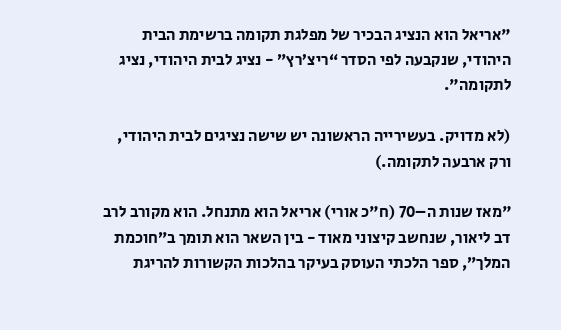"אריאל הוא הנציג הבכיר של מפלגת תקומה ברשימת הבית היהודי, שנקבעה לפי הסדר “ריצ’רץ” - נציג לבית היהודי, נציג לתקומה".

(לא מדויק. בעשירייה הראשונה יש שישה נציגים לבית היהודי, ורק ארבעה לתקומה.)

"מאז שנות ה–70 (ח"כ אורי) אריאל הוא מתנחל. הוא מקורב לרב דב ליאור, שנחשב קיצוני מאוד - בין השאר הוא תומך ב”חוכמת המלך”, ספר הלכתי העוסק בעיקר בהלכות הקשורות להריגת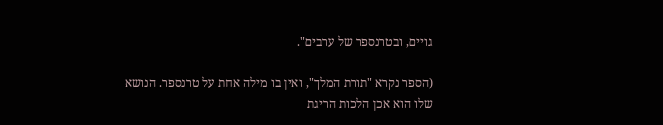גויים, ובטרנספר של ערבים".

(הספר נקרא "תורת המלך", ואין בו מילה אחת על טרנספר. הנושא שלו הוא אכן הלכות הריגת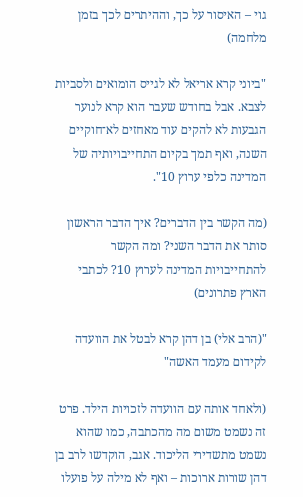גוי – האיסור על כך, וההיתרים לכך בזמן מלחמה)

"ביוני קרא אריאל לא לגייס הומואים ולסביות לצבא. אבל בחודש שעבר הוא קרא לנוער הגבעות לא להקים עוד מאחזים לא־חוקיים השנה, ואף תמך בקיום התחייבויותיה של המדינה כלפי ערוץ 10".

(מה הקשר בין הדברים? איך הדבר הראשון סותר את הדבר השני? ומה הקשר להתחייבויות המדינה לערוץ 10? לכתבי הארץ פתרונים)

"(הרב אלי) בן דהן קרא לבטל את הוועדה לקידום מעמד האשה"

(ולאחד אותה עם הוועדה לזכויות הילד. פרט זה נשמט משום מה מהכתבה, כמו שהוא נשמט מתשדירי הליכוד. אגב, הוקדשו לרב בן דהן שורות ארוכות – ואף לא מילה על פועלו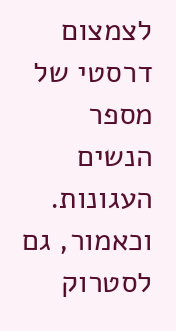לצמצום דרסטי של מספר הנשים העגונות. וכאמור, גם לסטרוק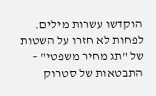הוקדשו עשרות מילים. לפחות לא חזרו על השטות של "תג מחיר משפטי" – התבטאות של סטרוק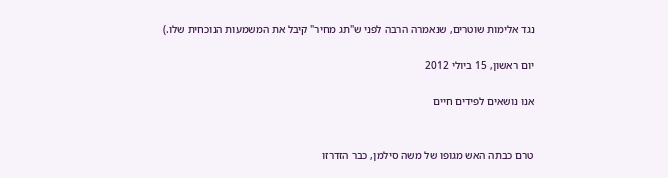נגד אלימות שוטרים, שנאמרה הרבה לפני ש"תג מחיר" קיבל את המשמעות הנוכחית שלו.)

יום ראשון, 15 ביולי 2012

אנו נושאים לפידים חיים


טרם כבתה האש מגופו של משה סילמן, כבר הזדרזו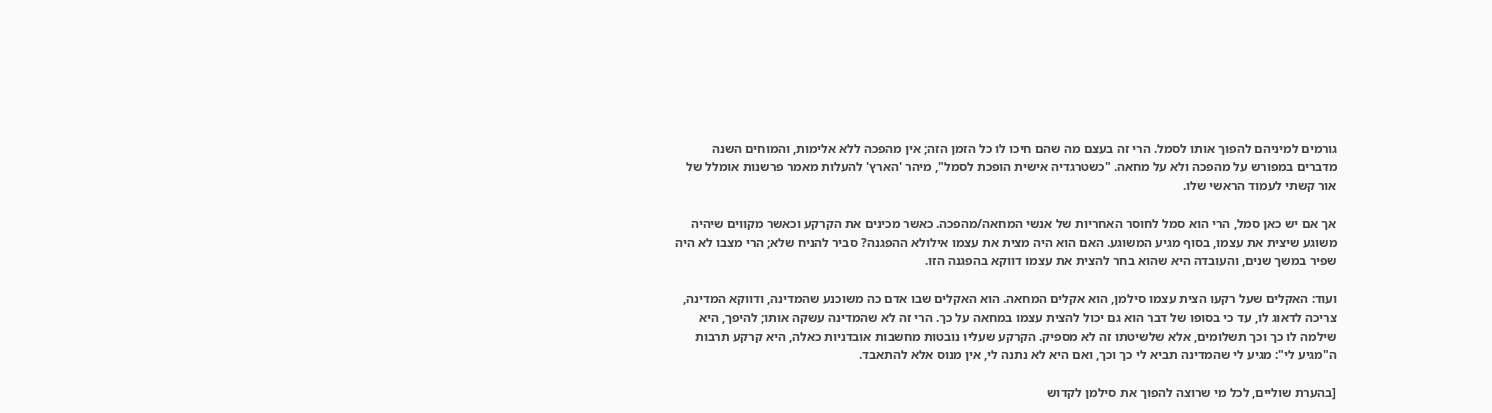גורמים למיניהם להפוך אותו לסמל. הרי זה בעצם מה שהם חיכו לו כל הזמן הזה; אין מהפכה ללא אלימות, והמוחים השנה מדברים במפורש על מהפכה ולא על מחאה. "כשטרגדיה אישית הופכת לסמל", מיהר 'הארץ' להעלות מאמר פרשנות אומלל של אור קשתי לעמוד הראשי שלו.

אך אם יש כאן סמל, הרי הוא סמל לחוסר האחריות של אנשי המחאה/מהפכה. כאשר מכינים את הקרקע וכאשר מקווים שיהיה משוגע שיצית את עצמו, בסוף מגיע המשוגע. האם הוא היה מצית את עצמו אילולא ההפגנה? סביר להניח שלא; הרי מצבו לא היה שפיר במשך שנים, והעובדה היא שהוא בחר להצית את עצמו דווקא בהפגנה הזו.

ועוד: האקלים שעל רקעו הצית עצמו סילמן, הוא אקלים המחאה. הוא האקלים שבו אדם כה משוכנע שהמדינה, ודווקא המדינה, צריכה לדאוג לו, עד כי בסופו של דבר הוא גם יכול להצית עצמו במחאה על כך. הרי זה לא שהמדינה עשקה אותו; להיפך, היא שילמה לו כך וכך תשלומים, אלא שלשיטתו זה לא מספיק. הקרקע שעליו נובטות מחשבות אובדניות כאלה, היא קרקע תרבות ה"מגיע לי": מגיע לי שהמדינה תביא לי כך וכך, ואם היא לא נתנה לי, אין מנוס אלא להתאבד.

[בהערת שוליים, לכל מי שרוצה להפוך את סילמן לקדוש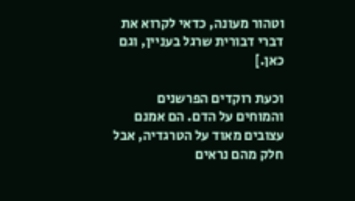וטהור מעונה, כדאי לקרוא את דברי דבורית שרגל בעניין, וגם כאן.]

וכעת רוקדים הפרשנים והמוחים על הדם. הם אמנם עצובים מאוד על הטרגדיה, אבל חלק מהם נראים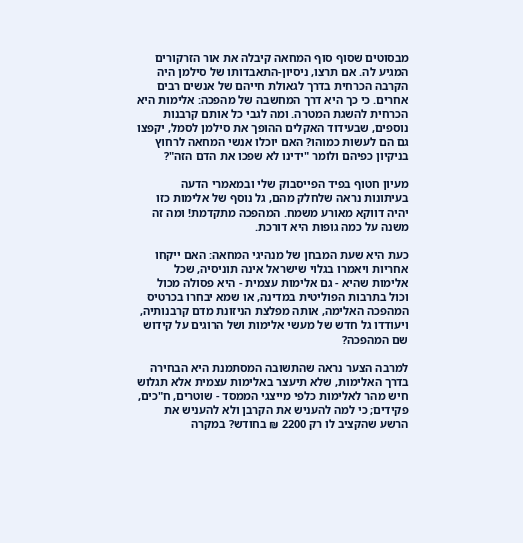מבסוטים שסוף סוף המחאה קיבלה את אור הזרקורים המגיע לה. אם תרצו, ניסיון-התאבדותו של סילמן היה הקרבה הכרחית בדרך לגאולת חייהם של אנשים רבים אחרים. כי כך היא דרך המחשבה של מהפכה: אלימות היא הכרחית להשגת המטרה. ומה לגבי כל אותם קרבנות נוספים, שבעידוד האקלים ההופך את סילמן לסמל, יקפצו גם הם לעשות כמוהו? האם יוכלו אנשי המחאה לרחוץ בניקיון כפיהם ולומר "ידינו לא שפכו את הדם הזה"?

מעיון חטוף בפיד הפייסבוק שלי ובמאמרי הדעה בעיתונות נראה שלחלק מהם, גל נוסף של אלימות כזו יהיה דווקא מאורע משמח. המהפכה מתקדמת! ומה זה משנה על כמה גופות היא דורכת.

כעת היא שעת המבחן של מנהיגי המחאה: האם ייקחו אחריות ויאמרו בגלוי שישראל אינה תוניסיה, שכל אלימות שהיא - גם אלימות עצמית - היא פסולה מכול וכול בתרבות הפוליטית במדינה, או שמא יבחרו בכרטיס המהפכה האלימה, אותה מפלצת הניזונת מדם קרבנותיה, ויעודדו גל חדש של מעשי אלימות ושל הרוגים על קידוש שם המהפכה?

למרבה הצער נראה שהתשובה המסתמנת היא הבחירה בדרך האלימות, שלא תיעצר באלימות עצמית אלא תגלוש חיש מהר לאלימות כלפי מייצגי הממסד - שוטרים, ח"כים, פקידים; כי למה להעניש את הקרבן ולא להעניש את הרשע שהקציב לו רק 2200 ₪ בחודש? במקרה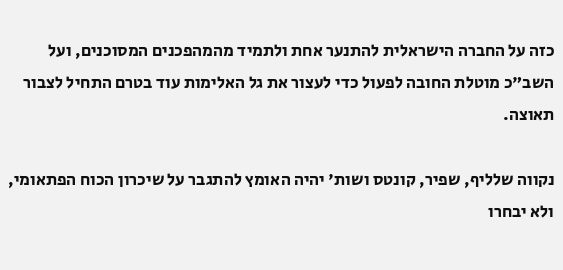כזה על החברה הישראלית להתנער אחת ולתמיד מהמהפכנים המסוכנים, ועל השב"כ מוטלת החובה לפעול כדי לעצור את גל האלימות עוד בטרם התחיל לצבור תאוצה.

נקווה שלליף, שפיר, קונטס ושות' יהיה האומץ להתגבר על שיכרון הכוח הפתאומי, ולא יבחרו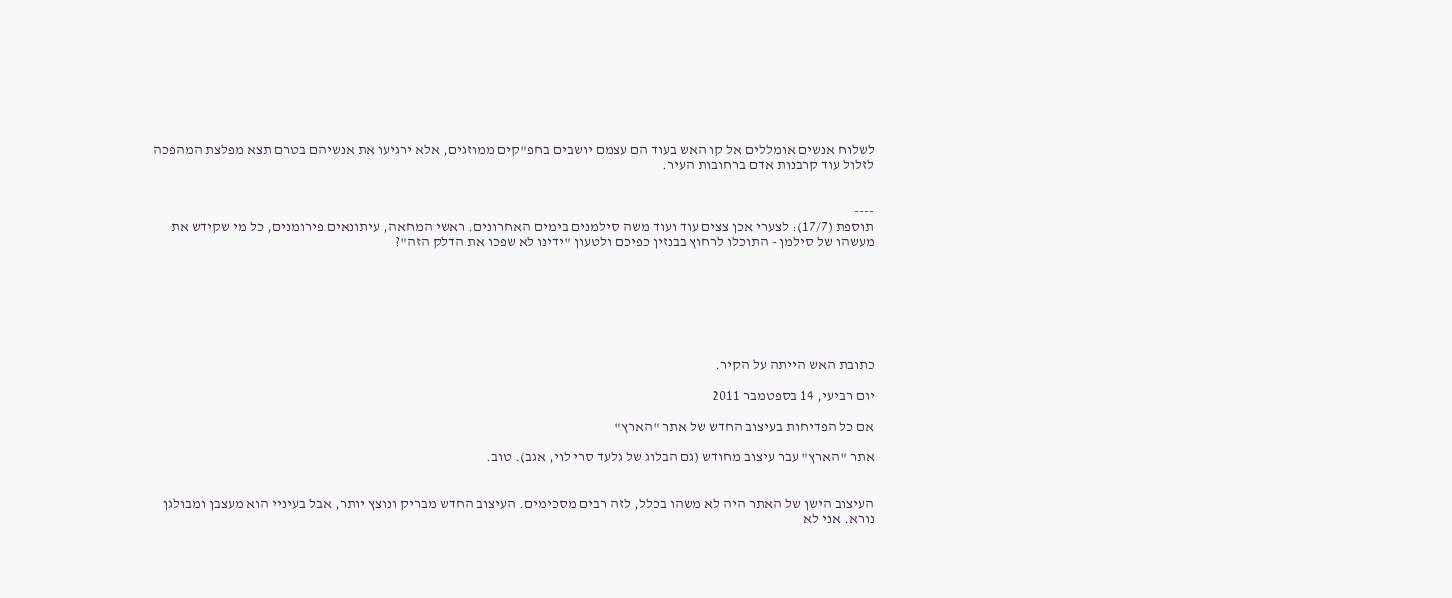לשלוח אנשים אומללים אל קו האש בעוד הם עצמם יושבים בחפ"קים ממוזגים, אלא ירגיעו את אנשיהם בטרם תצא מפלצת המהפכה לזלול עוד קרבנות אדם ברחובות העיר.


----
תוספת (17/7): לצערי אכן צצים עוד ועוד משה סילמנים בימים האחרונים. ראשי המחאה, עיתונאים פירומנים, כל מי שקידש את מעשהו של סילמן - התוכלו לרחוץ בבנזין כפיכם ולטעון "ידינו לא שפכו את הדלק הזה"?







כתובת האש הייתה על הקיר.

יום רביעי, 14 בספטמבר 2011

אם כל הפדיחות בעיצוב החדש של אתר "הארץ"

אתר "הארץ" עבר עיצוב מחודש (גם הבלוג של גלעד סרי לוי, אגב). טוב.


העיצוב הישן של האתר היה לא משהו בכלל, לזה רבים מסכימים. העיצוב החדש מבריק ונוצץ יותר, אבל בעיניי הוא מעצבן ומבולגן נורא. אני לא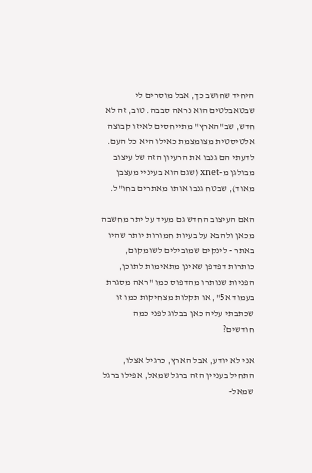היחיד שחושב כך, אבל מוסרים לי שבטאבלטים הוא נראה סבבה. טוב, זה לא חדש, שב"הארץ" מתייחסים לאיזו קבוצה אלטיסטית מצומצמת כאילו היא כל העם. לדעתי הם גנבו את הרעיון הזה של עיצוב מבולגן מ-xnet (שגם הוא בעיניי מעצבן מאוד), שבטח גנבו אותו מאתרים בחו"ל.

האם העיצוב החדש גם מעיד על יתר מחשבה מכאן ולהבא על בעיות חמורות יותר שהיו באתר - לינקים שמובילים לשומקום, כותרות דפדפן שאינן מתאימות לתוכן, הפניות שנותרו מהדפוס כמו "ראה מסגרת בעמוד א5", או תקלות מצחיקות כמו זו שכתבתי עליה כאן בבלוג לפני כמה חודשים?

אני לא יודע, אבל הארץ, כרגיל אצלו, התחיל בעניין הזה ברגל שמאל, אפילו ברגל שמאל-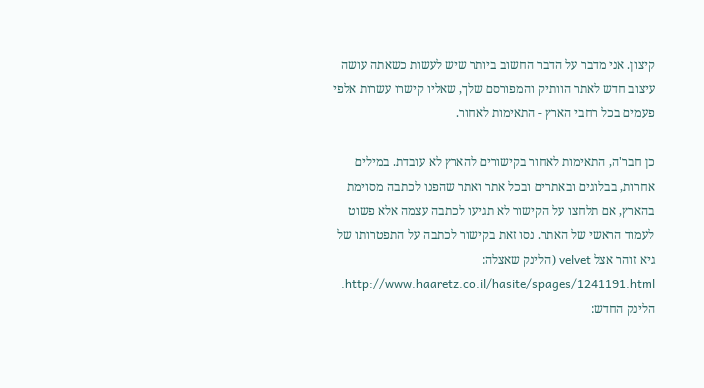קיצון. אני מדבר על הדבר החשוב ביותר שיש לעשות כשאתה עושה עיצוב חדש לאתר הוותיק והמפורסם שלך, שאליו קישרו עשרות אלפי פעמים בכל רחבי הארץ - התאימות לאחור.

כן חבר'ה, התאימות לאחור בקישורים להארץ לא עובדת. במילים אחרות, בבלוגים ובאתרים ובכל אתר ואתר שהפנו לכתבה מסוימת בהארץ, אם תלחצו על הקישור לא תגיעו לכתבה עצמה אלא פשוט לעמוד הראשי של האתר. נסו זאת בקישור לכתבה על התפטרותו של גיא זוהר אצל velvet (הלינק שאצלה: http://www.haaretz.co.il/hasite/spages/1241191.html. הלינק החדש: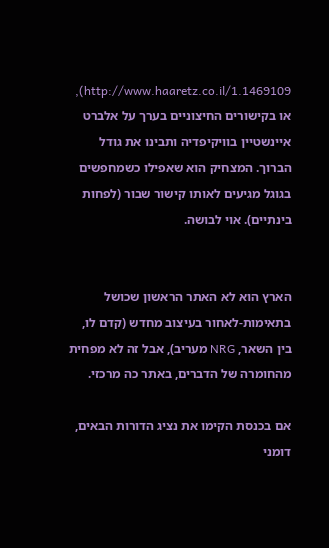http://www.haaretz.co.il/1.1469109), או בקישורים החיצוניים בערך על אלברט איינשטיין בוויקיפדיה ותבינו את גודל הברוך. המצחיק הוא שאפילו כשמחפשים בגוגל מגיעים לאותו קישור שבור (לפחות בינתיים). אוי לבושה.


הארץ הוא לא האתר הראשון שכושל בתאימות-לאחור בעיצוב מחדש (קדם לו, בין השאר, NRG מעריב), אבל זה לא מפחית מהחומרה של הדברים, באתר כה מרכזי.

אם בכנסת הקימו את נציג הדורות הבאים, דומני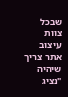שבכל צוות עיצוב אתר צריך שיהיה "נציג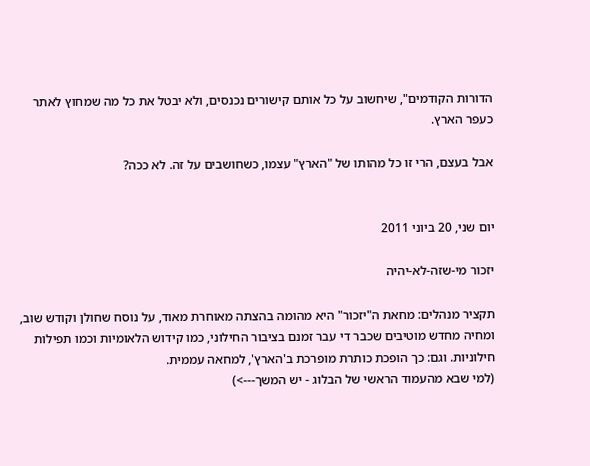הדורות הקודמים", שיחשוב על כל אותם קישורים נכנסים, ולא יבטל את כל מה שמחוץ לאתר כעפר הארץ.

אבל בעצם, הרי זו כל מהותו של "הארץ" עצמו, כשחושבים על זה. לא ככה?


יום שני, 20 ביוני 2011

יזכור מי-שזה-לא-יהיה

תקציר מנהלים: מחאת ה"יזכור" היא מהומה בהצתה מאוחרת מאוד, על נוסח שחולן וקודש שוב, ומחיה מחדש מוטיבים שכבר די עבר זמנם בציבור החילוני, כמו קידוש הלאומיות וכמו תפילות חילוניות. וגם: כך הופכת כותרת מופרכת ב'הארץ', למחאה עממית.
(למי שבא מהעמוד הראשי של הבלוג - יש המשך--->)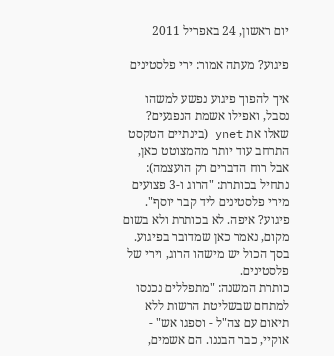יום ראשון, 24 באפריל 2011

פיגוע? מעתה אמור: ירי פלסטינים

איך להפוך פיגוע נפשע למשהו נסבל, ואפילו אשמת הנפגעים? שאלו את ynet (בינתיים הטקסט התרחב עוד יותר מהמצוטט כאן, אבל רוח הדברים רק הועצמה):
נתחיל בכותרת: "הרוג ו-3 פצועים מירי פלסטינים ליד קבר יוסף". פיגוע? איפה. לא בכותרת ולא בשום מקום, נאמר כאן שמדובר בפיגוע. בסך הכול יש מישהו הרוג, וירי של פלסטינים.
כותרת המשנה: "מתפללים נכנסו למתחם שבשליטת הרשות ללא תיאום עם צה"ל - וספגו אש" - אוקיי, כבר הבננו. הם אשמים,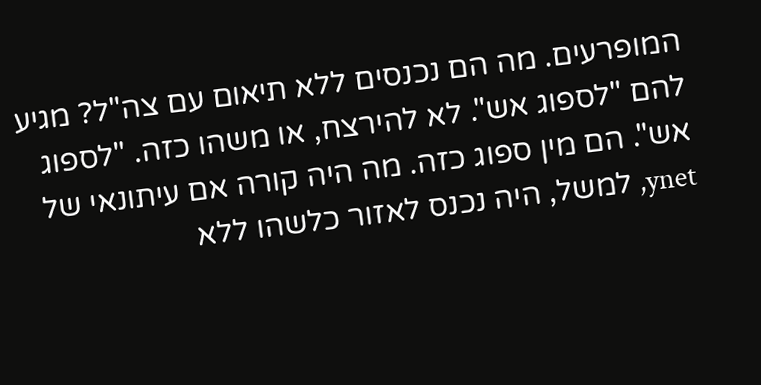המופרעים. מה הם נכנסים ללא תיאום עם צה"ל? מגיע להם "לספוג אש". לא להירצח, או משהו כזה. "לספוג אש". הם מין ספוג כזה. מה היה קורה אם עיתונאי של ynet, למשל, היה נכנס לאזור כלשהו ללא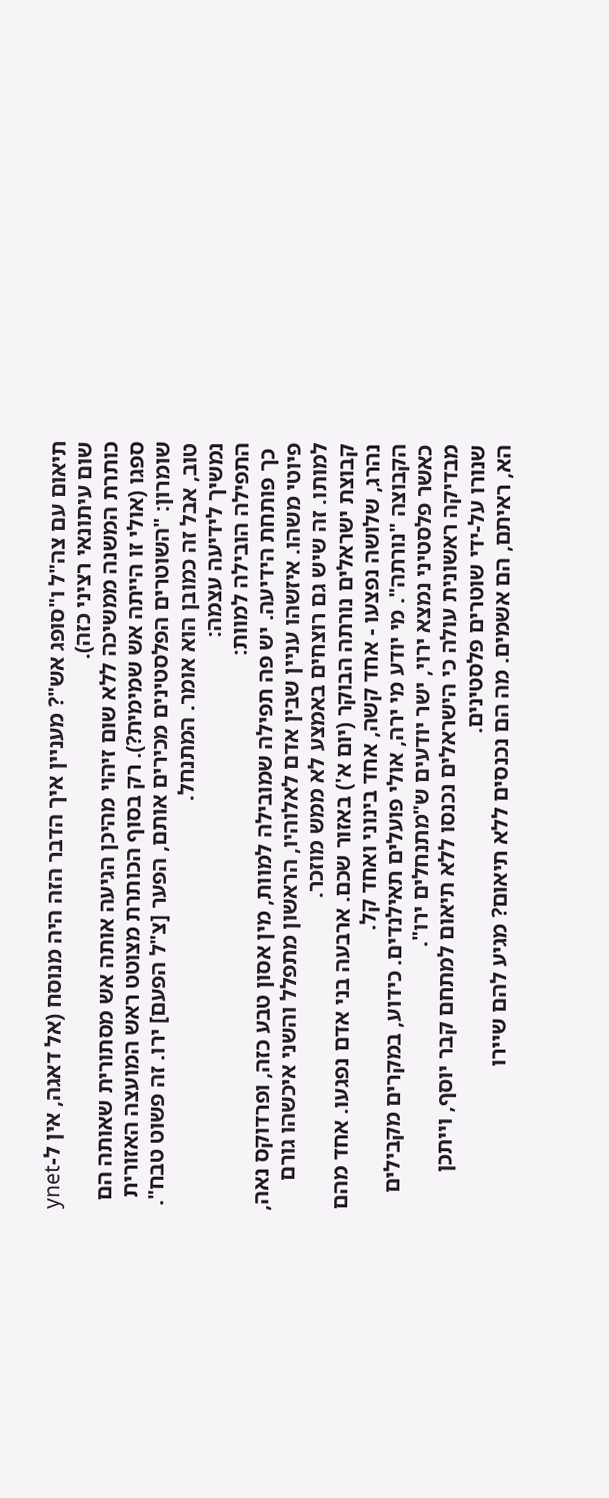תיאום עם צה"ל ו"סופג אש"? מעניין איך הדבר הזה היה מנוסח (אל דאגה, אין ל-ynet שום עיתונאי רציני כזה).
כותרת המשנה ממשיכה ללא שום זיהוי מהיכן הגיעה אותה אש מסתורית שאותה הם ספגו (אולי זו הייתה אש שמימית?). רק בסוף הכותרת מצוטט ראש המועצה האזורית שומרון: "השוטרים הפלסטינים מכירים אותם, הפער [צ"ל הפעם] ירו. זה פשוט טבח". טוב, אבל זה כמובן הוא אומר. המתנחל.
נמשיך לידיעה עצמה:
התפילה הובילה למוות:
 כך פותחת הידיעה. יש פה תפילה שמובילה למוות, מין אסון טבע כזה, ופרדוקס נאה, פיוטי משהו. איזשהו עניין שבין אדם לאלוהיו, הראשון מתפלל והשני איכשהו גורם למותו. זה שיש גם רוצחים באמצע לא ממש מוזכר.
קבוצת ישראלים נורתה הבוקר (יום א') באזור שכם. ארבעה בני אדם נפגעו. אחד מהם נהרג, שלושה נפצעו - אחד קשה, אחד בינוני ואחד קל.
הקבוצה "נורתה". מי יודע מי ירה, אולי פועלים תאילנדים. כידוע, במקרים מקבילים כאשר פלסטיני נמצא ירוי, ישר יודעים ש"מתנחלים ירו".
מבדיקה ראשונית עולה כי הישראלים נכנסו ללא תיאום למתחם קבר יוסף, וייתכן שנורו על-ידי שוטרים פלסטינים.
הא, ראיתם, הם אשמים. מה הם נכנסים ללא תיאום? מגיע להם שיירו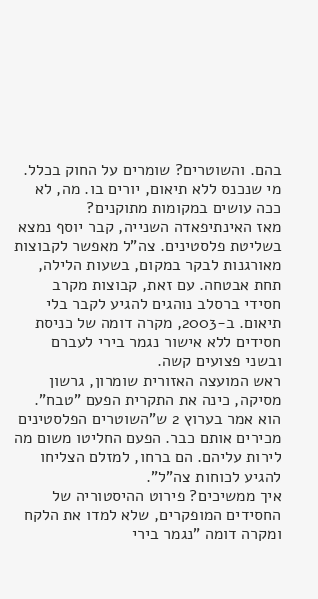בהם. והשוטרים? שומרים על החוק בכלל. מי שנכנס ללא תיאום, יורים בו. מה, לא ככה עושים במקומות מתוקנים?
מאז האינתיפאדה השנייה, קבר יוסף נמצא בשליטת פלסטינים. צה"ל מאפשר לקבוצות מאורגנות לבקר במקום, בשעות הלילה, תחת אבטחה. עם זאת, קבוצות מקרב חסידי ברסלב נוהגים להגיע לקבר בלי תיאום. ב-2003, מקרה דומה של כניסת חסידים ללא אישור נגמר בירי לעברם ובשני פצועים קשה.
ראש המועצה האזורית שומרון, גרשון מסיקה, כינה את התקרית הפעם "טבח". הוא אמר בערוץ 2 ש"השוטרים הפלסטינים מכירים אותם כבר. הפעם החליטו משום מה לירות עליהם. הם ברחו, למזלם הצליחו להגיע לכוחות צה"ל".
איך ממשיכים? פירוט ההיסטוריה של החסידים המופקרים, שלא למדו את הלקח ומקרה דומה "נגמר בירי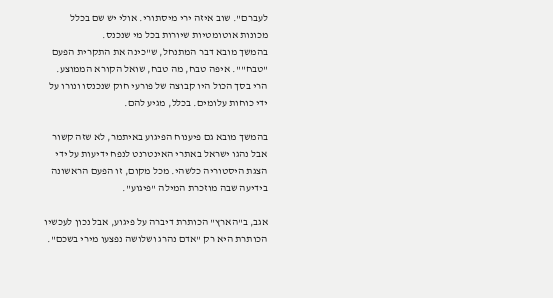לעברם". שוב איזה ירי מיסתורי. אולי יש שם בכלל מכונות אוטומטיות שיורות בכל מי שנכנס.
בהמשך מובא דבר המתנחל, ש"כינה את התקרית הפעם "טבח"". איפה טבח, מה טבח, שואל הקורא הממוצע. הרי בסך הכול היו קבוצה של פורעי חוק שנכנסו ונורו על ידי כוחות עלומים. בכלל, מגיע להם.

בהמשך מובא גם פיענוח הפיגוע באיתמר, לא שזה קשור אבל נהגו ישראל באתרי האינטרנט לנפח ידיעות על ידי הצגת היסטוריה כלשהי. מכל מקום, זו הפעם הראשונה בידיעה שבה מוזכרת המילה "פיגוע".

אגב, ב"הארץ" הכותרת דיברה על פיגוע, אבל נכון לעכשיו הכותרת היא רק "אדם נהרג ושלושה נפצעו מירי בשכם".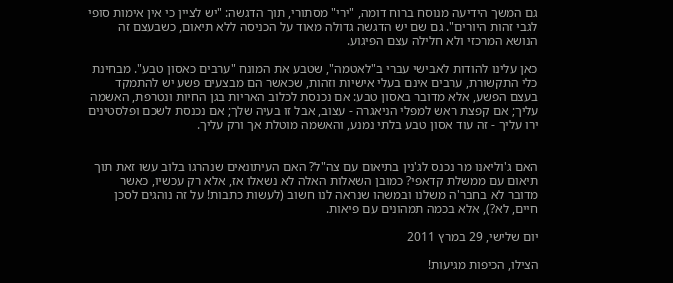גם המשך הידיעה מנוסח ברוח דומה, "ירי" מסתורי, תוך הדגשה: "יש לציין כי אין אימות סופי לגבי זהות היורים". גם שם יש הדגשה גדולה מאוד על הכניסה ללא תיאום, כשבעצם זה הנושא המרכזי ולא חלילה עצם הפיגוע.

כאן עלינו להודות לאבישי עברי ב"לאטמה", שטבע את המונח "ערבים כאסון טבע". מבחינת כלי התקשורת, ערבים אינם בעלי אישיות וזהות, שכאשר הם מבצעים פשע יש להתמקד בעצם הפשע, אלא מדובר באסון טבע: אם נכנסת לכלוב האריות בגן החיות ונטרפת, האשמה עליך; אם קפצת ראש למפלי הניאגרה - עצוב, אבל זו בעיה שלך; אם נכנסת לשכם ופלסטינים ירו עליך - זה עוד אסון טבע בלתי נמנע, והאשמה מוטלת אך ורק עליך.


האם ג'וליאנו מר נכנס לג'נין בתיאום עם צה"ל? האם העיתונאים שנהרגו בלוב עשו זאת תוך תיאום עם ממשלת קדאפי? כמובן השאלות האלה לא נשאלו אז, אלא רק עכשיו, כאשר מדובר לא בחבר'ה משלנו ובמשהו שנראה לנו חשוב (לעשות כתבות! על זה נוהגים לסכן חיים, לא?), אלא בכמה תמהונים עם פיאות.

יום שלישי, 29 במרץ 2011

הצילו, הכיפות מגיעות!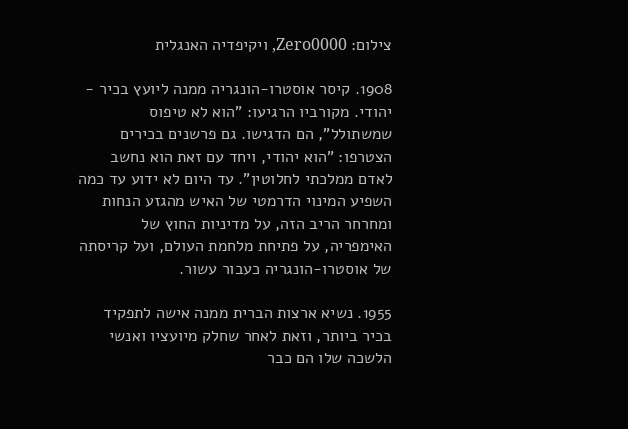צילום: Zero0000, ויקיפדיה האנגלית

1908. קיסר אוסטרו-הונגריה ממנה ליועץ בכיר - יהודי. מקורביו הרגיעו: "הוא לא טיפוס שמשתולל", הם הדגישו. גם פרשנים בכירים הצטרפו: "הוא יהודי, ויחד עם זאת הוא נחשב לאדם ממלכתי לחלוטין". עד היום לא ידוע עד כמה השפיע המינוי הדרמטי של האיש מהגזע הנחות ומחרחר הריב הזה, על מדיניות החוץ של האימפריה, על פתיחת מלחמת העולם, ועל קריסתה של אוסטרו-הונגריה כעבור עשור.

1955. נשיא ארצות הברית ממנה אישה לתפקיד בכיר ביותר, וזאת לאחר שחלק מיועציו ואנשי הלשכה שלו הם כבר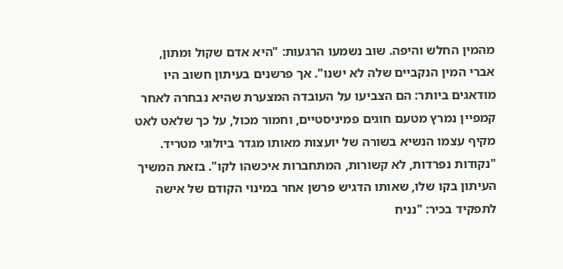מהמין החלש והיפה. שוב נשמעו הרגעות: "היא אדם שקול ומתון, אברי המין הנקביים שלה לא ישנו". אך פרשנים בעיתון חשוב היו מודאגים ביותר: הם הצביעו על העובדה המצערת שהיא נבחרה לאחר קמפיין נמרץ מטעם חוגים פמיניסטיים, וחמור מכול, על כך שלאט לאט מקיף עצמו הנשיא בשורה של יועצות מאותו מגדר ביולוגי מטריד. "נקודות נפרדות, לא קשורות, המתחברות איכשהו לקו". בזאת המשיך העיתון בקו שלו, שאותו הדגיש פרשן אחר במינוי הקודם של אישה לתפקיד בכיר: "נניח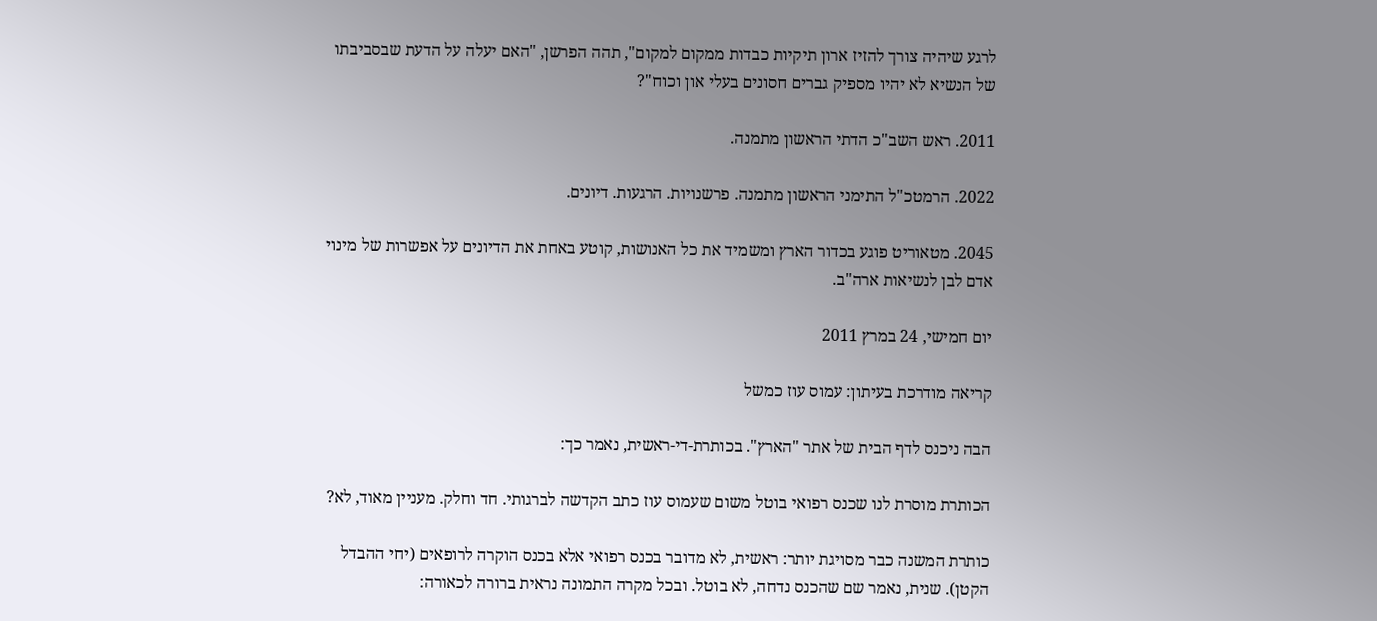לרגע שיהיה צורך להזיז ארון תיקיות כבדות ממקום למקום", תהה הפרשן, "האם יעלה על הדעת שבסביבתו של הנשיא לא יהיו מספיק גברים חסונים בעלי און וכוח"?

2011. ראש השב"כ הדתי הראשון מתמנה.

2022. הרמטכ"ל התימני הראשון מתמנה. פרשנויות. הרגעות. דיונים.

2045. מטאוריט פוגע בכדור הארץ ומשמיד את כל האנושות, קוטע באחת את הדיונים על אפשרות של מינוי אדם לבן לנשיאות ארה"ב.

יום חמישי, 24 במרץ 2011

קריאה מודרכת בעיתון: עמוס עוז כמשל

הבה ניכנס לדף הבית של אתר "הארץ". בכותרת-די-ראשית, נאמר כך:

הכותרת מוסרת לנו שכנס רפואי בוטל משום שעמוס עוז כתב הקדשה לברגותי. חד וחלק. מעניין מאוד, לא?

כותרת המשנה כבר מסויגת יותר: ראשית, לא מדובר בכנס רפואי אלא בכנס הוקרה לרופאים (יחי ההבדל הקטן). שנית, נאמר שם שהכנס נדחה, לא בוטל. ובכל מקרה התמונה נראית ברורה לכאורה: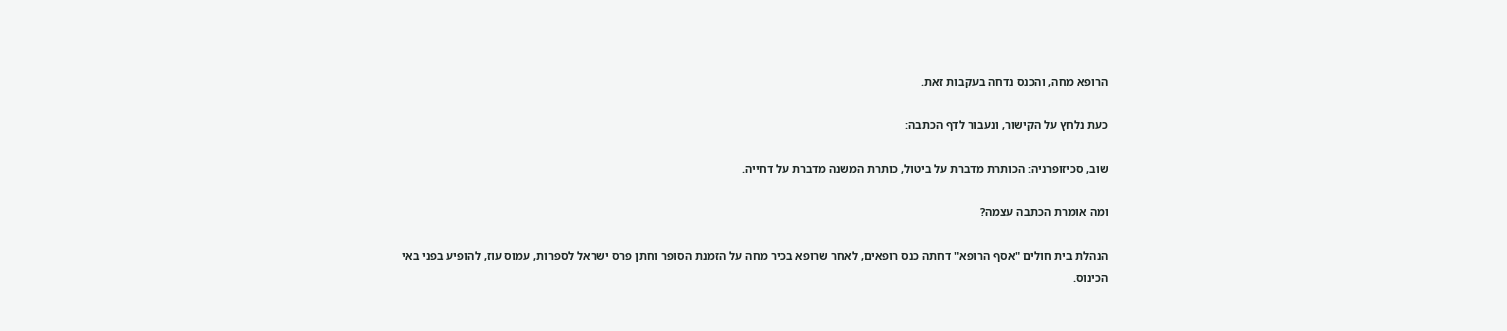הרופא מחה, והכנס נדחה בעקבות זאת.

כעת נלחץ על הקישור, ונעבור לדף הכתבה:

שוב, סכיזופרניה: הכותרת מדברת על ביטול, כותרת המשנה מדברת על דחייה.

ומה אומרת הכתבה עצמה?

הנהלת בית חולים "אסף הרופא" דחתה כנס רופאים, לאחר שרופא בכיר מחה על הזמנת הסופר וחתן פרס ישראל לספרות, עמוס עוז, להופיע בפני באי הכינוס.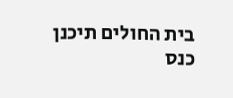בית החולים תיכנן כנס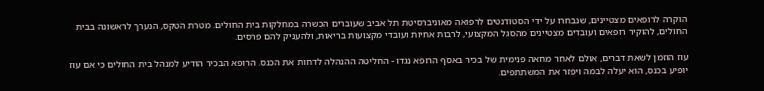הוקרה לרופאים מצטיינים, שנבחרו על ידי הסטודנטים לרפואה מאוניברסיטת תל אביב שעוברים הכשרה במחלקות בית החולים. מטרת הטקס, הנערך לראשונה בבית החולים, להוקיר רופאים ועובדים מצטיינים מהסגל המקצועי, לרבות אחיות ועובדי מקצועות בריאות, ולהעניק להם פרסים.

עוז הוזמן לשאת דברים, אולם לאחר מחאה פנימית של בכיר באסף הרופא נגדו - החליטה ההנהלה לדחות את הכנס. הרופא הבכיר הודיע למנהל בית החולים כי אם עוז יופיע בכנס, הוא יעלה לבמה ויפזר את המשתתפים.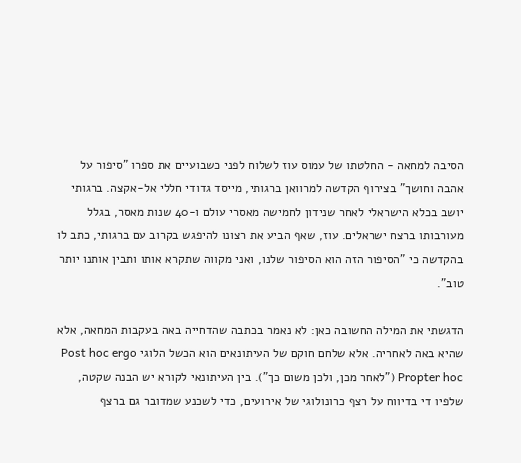הסיבה למחאה - החלטתו של עמוס עוז לשלוח לפני כשבועיים את ספרו "סיפור על אהבה וחושך" בצירוף הקדשה למרוואן ברגותי, מייסד גדודי חללי אל-אקצה. ברגותי יושב בכלא הישראלי לאחר שנידון לחמישה מאסרי עולם ו-40 שנות מאסר, בגלל מעורבותו ברצח ישראלים. עוז, שאף הביע את רצונו להיפגש בקרוב עם ברגותי, כתב לו בהקדשה כי "הסיפור הזה הוא הסיפור שלנו, ואני מקווה שתקרא אותו ותבין אותנו יותר טוב".

הדגשתי את המילה החשובה כאן: לא נאמר בכתבה שהדחייה באה בעקבות המחאה, אלא שהיא באה לאחריה. אלא שלחם חוקם של העיתונאים הוא הכשל הלוגי Post hoc ergo Propter hoc ("לאחר מכן, ולכן משום כך"). בין העיתונאי לקורא יש הבנה שקטה, שלפיו די בדיווח על רצף כרונולוגי של אירועים, כדי לשכנע שמדובר גם ברצף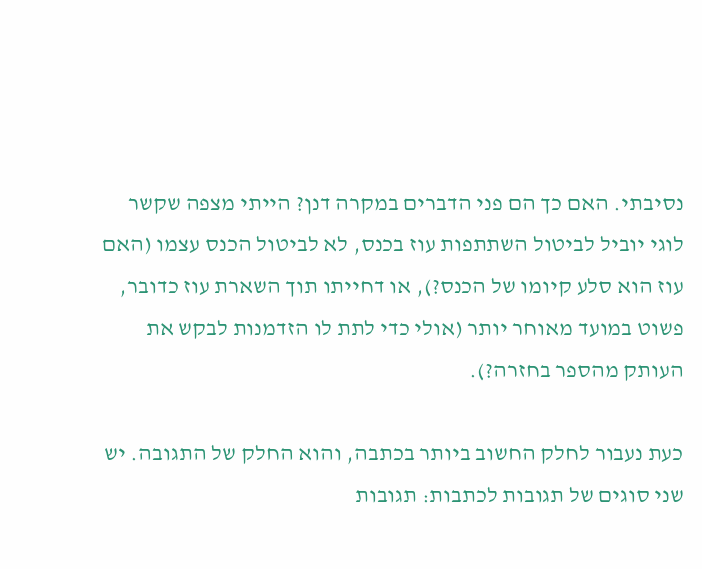נסיבתי. האם כך הם פני הדברים במקרה דנן? הייתי מצפה שקשר לוגי יוביל לביטול השתתפות עוז בכנס, לא לביטול הכנס עצמו (האם עוז הוא סלע קיומו של הכנס?), או דחייתו תוך השארת עוז כדובר, פשוט במועד מאוחר יותר (אולי כדי לתת לו הזדמנות לבקש את העותק מהספר בחזרה?).

כעת נעבור לחלק החשוב ביותר בכתבה, והוא החלק של התגובה. יש שני סוגים של תגובות לכתבות: תגובות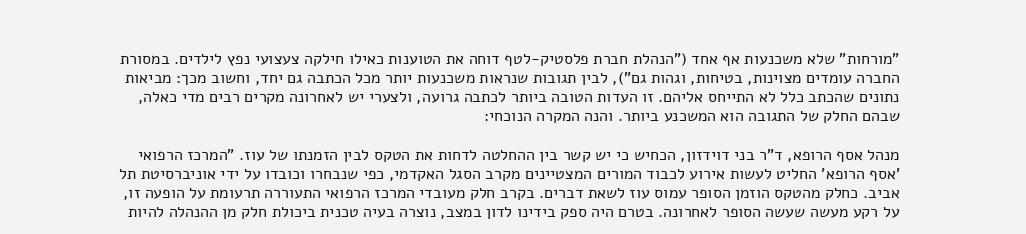"מורחות" שלא משכנעות אף אחד ("הנהלת חברת פלסטיק-לטף דוחה את הטוענות כאילו חילקה צעצועי נפץ לילדים. במסורת החברה עומדים מצוינות, בטיחות, וגהות גם"), לבין תגובות שנראות משכנעות יותר מכל הכתבה גם יחד, וחשוב מכך: מביאות נתונים שהכתב כלל לא התייחס אליהם. זו העדות הטובה ביותר לכתבה גרועה, ולצערי יש לאחרונה מקרים רבים מדי כאלה, שבהם החלק של התגובה הוא המשכנע ביותר. והנה המקרה הנוכחי:

מנהל אסף הרופא, ד"ר בני דוידזון, הכחיש כי יש קשר בין ההחלטה לדחות את הטקס לבין הזמנתו של עוז. "המרכז הרפואי 'אסף הרופא' החליט לעשות אירוע לכבוד המורים המצטיינים מקרב הסגל האקדמי, כפי שנבחרו וכובדו על ידי אוניברסיטת תל אביב. כחלק מהטקס הוזמן הסופר עמוס עוז לשאת דברים. בקרב חלק מעובדי המרכז הרפואי התעוררה תרעומת על הופעה זו, על רקע מעשה שעשה הסופר לאחרונה. בטרם היה ספק בידינו לדון במצב, נוצרה בעיה טכנית ביכולת חלק מן ההנהלה להיות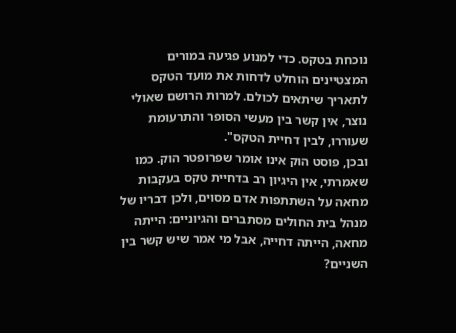נוכחת בטקס. כדי למנוע פגיעה במורים המצטיינים הוחלט לדחות את מועד הטקס לתאריך שיתאים לכולם. למרות הרושם שאולי נוצר, אין קשר בין מעשי הסופר והתרעומת שעוררו, לבין דחיית הטקס".
ובכן, פוסט הוק אינו אומר שפרופטר הוק. כמו שאמרתי, אין היגיון רב בדחיית טקס בעקבות מחאה על השתתפות אדם מסוים, ולכן דבריו של מנהל בית החולים מסתברים והגיוניים: הייתה מחאה, הייתה דחייה, אבל מי אמר שיש קשר בין השניים?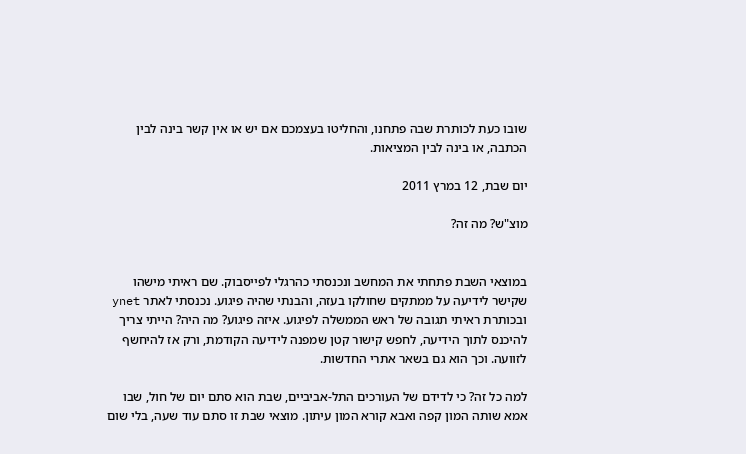שובו כעת לכותרת שבה פתחנו, והחליטו בעצמכם אם יש או אין קשר בינה לבין הכתבה, או בינה לבין המציאות.

יום שבת, 12 במרץ 2011

מוצ"ש? מה זה?


במוצאי השבת פתחתי את המחשב ונכנסתי כהרגלי לפייסבוק. שם ראיתי מישהו שקישר לידיעה על ממתקים שחולקו בעזה, והבנתי שהיה פיגוע. נכנסתי לאתר ynet ובכותרת ראיתי תגובה של ראש הממשלה לפיגוע. איזה פיגוע? מה היה? הייתי צריך להיכנס לתוך הידיעה, לחפש קישור קטן שמפנה לידיעה הקודמת, ורק אז להיחשף לזוועה. וכך הוא גם בשאר אתרי החדשות.

למה כל זה? כי לדידם של העורכים התל-אביביים, שבת הוא סתם יום של חול, שבו אמא שותה המון קפה ואבא קורא המון עיתון. מוצאי שבת זו סתם עוד שעה, בלי שום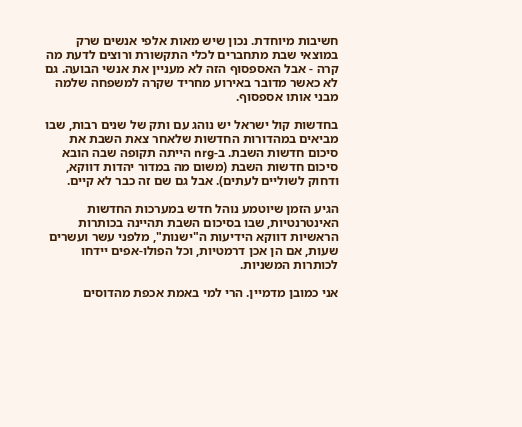חשיבות מיוחדת. נכון שיש מאות אלפי אנשים שרק במוצאי שבת מתחברים לכלי התקשורת ורוצים לדעת מה קרה - אבל האספסוף הזה לא מעניין את אנשי הבועה. גם לא כאשר מדובר באירוע מחריד שקרה למשפחה שלמה מבני אותו אספסוף.

בחדשות קול ישראל יש נוהג עם ותק של שנים רבות, שבו מביאים במהדורות החדשות שלאחר צאת השבת את סיכום חדשות השבת. ב-nrg הייתה תקופה שבה הובא סיכום חדשות השבת (משום מה במדור יהדות דווקא, ודחוק לשוליים לעתים). אבל גם שם זה כבר לא קיים.

הגיע הזמן שיוטמע נוהל חדש במערכות החדשות האינטרנטיות, שבו בסיכום השבת תהיינה בכותרות הראשיות דווקא הידיעות ה"ישנות", מלפני עשר ועשרים שעות, אם הן אכן דרמטיות, וכל הפולו-אפים יידחו לכותרות המשניות.

אני כמובן מדמיין. הרי למי באמת אכפת מהדוסים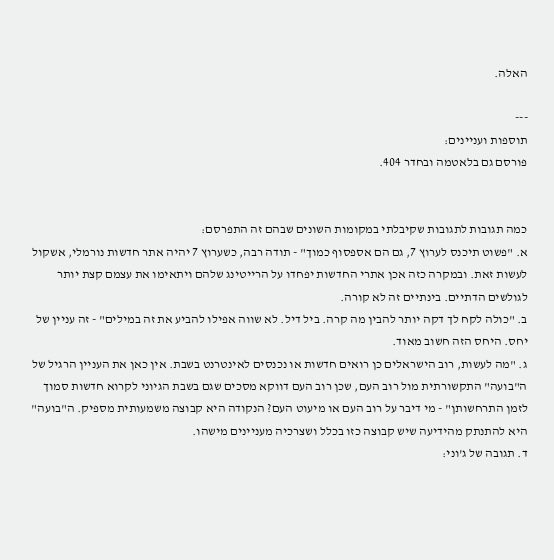האלה.

---
תוספות ועניינים:
פורסם גם בלאטמה ובחדר 404.


כמה תגובות לתגובות שקיבלתי במקומות השונים שבהם זה התפרסם:
א. "פשוט תיכנס לערוץ 7, גם הם אספסוף כמוך" - תודה רבה, כשערוץ 7 יהיה אתר חדשות נורמלי, אשקול לעשות זאת. ובמקרה כזה אכן אתרי החדשות יפחדו על הרייטינג שלהם ויתאימו את עצמם קצת יותר לגולשים הדתיים. בינתיים זה לא קורה.
ב. "כולה לקח לך דקה יותר להבין מה קרה. ביל דיל. לא שווה אפילו להביע את זה במילים" - זה עניין של יחס. היחס הזה חשוב מאוד.
ג. "מה לעשות, רוב הישראלים כן רואים חדשות או נכנסים לאינטרנט בשבת. אין כאן את העניין הרגיל של ה"בועה" התקשורתית מול רוב העם, שכן רוב העם דווקא מסכים שגם בשבת הגיוני לקרוא חדשות סמוך לזמן התרחשותן" - מי דיבר על רוב העם או מיעוט העם? הנקודה היא קבוצה משמעותית מספיק. ה"בועה" היא להתנתק מהידיעה שיש קבוצה כזו בכלל ושצרכיה מעניינים מישהו.
ד. תגובה של ג'וני: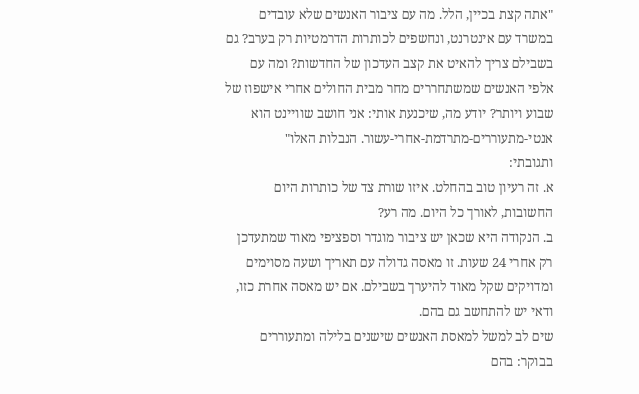"אתה קצת בכיין, הלל. מה עם ציבור האנשים שלא עובדים במשרד עם אינטרנט, ונחשפים לכותרות הדרמטיות רק בערב? גם בשבילם צריך להאיט את קצב העדכון של החדשות? ומה עם אלפי האנשים שמשתחררים מחר מבית החולים אחרי אישפוז של שבוע ויותר? יודע מה, שיכנעת אותי: אני חושב שוויינט הוא אנטי-מתעוררים-מתרדמת-אחרי-עשור. הנבלות האלו"
ותגובתי:
א. זה רעיון טוב בהחלט. איזו שורת צד של כותרות היום החשובות, לאורך כל היום. מה רע?
ב. הנקודה היא שכאן יש ציבור מוגדר וספציפי מאוד שמתעדכן רק אחרי 24 שעות. זו מאסה גדולה עם תאריך ושעה מסוימים ומדויקים שקל מאוד להיערך בשבילם. אם יש מאסה אחרת כזו, ודאי יש להתחשב גם בהם.
שים לב למשל למאסת האנשים שישנים בלילה ומתעוררים בבוקר: בהם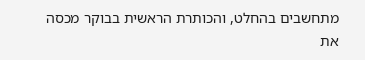מתחשבים בהחלט, והכותרת הראשית בבוקר מכסה את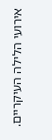אירועי הלילה העיקריים.